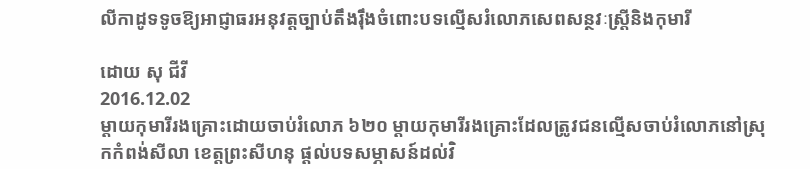លីកាដូទទូចឱ្យអាជ្ញាធរអនុវត្តច្បាប់តឹងរ៉ឹងចំពោះបទល្មើសរំលោភសេពសន្ថវៈស្ត្រីនិងកុមារី

ដោយ សុ ជីវី
2016.12.02
ម្ដាយកុមារីរងគ្រោះដោយចាប់រំលោភ ៦២០ ម្ដាយកុមារីរងគ្រោះដែលត្រូវជនល្មើសចាប់រំលោភនៅស្រុកកំពង់សីលា ខេត្តព្រះសីហនុ ផ្ដល់បទសម្ភាសន៍ដល់វិ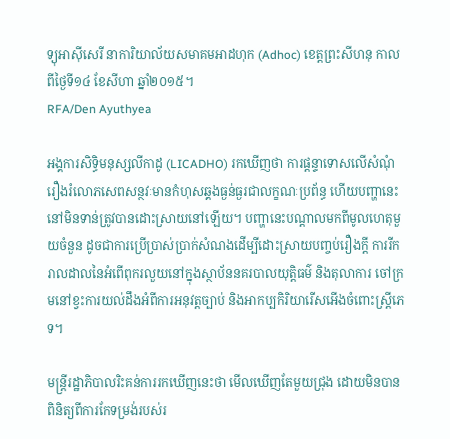ទ្យុអាស៊ីសេរី នាការិយាល័យសមាគមអាដហុក (Adhoc) ខេត្តព្រះសីហនុ កាលពីថ្ងៃទី១៤ ខែសីហា ឆ្នាំ២០១៥។
RFA/Den Ayuthyea

អង្គការសិទ្ធិមនុស្សលីកាដូ (LICADHO) រកឃើញថា ការផ្ដន្ទាទោសលើសំណុំរឿងរំលោភសេពសន្ថវៈមានកំហុសឆ្គងធ្ងន់ធ្ងរជាលក្ខណៈប្រព័ន្ធ ហើយបញ្ហានេះនៅមិនទាន់ត្រូវបានដោះស្រាយនៅឡើយ។ បញ្ហានេះបណ្ដាលមកពីមូលហេតុមួយចំនួន ដូចជាការប្រើប្រាស់ប្រាក់សំណងដើម្បីដោះស្រាយបញ្ចប់រឿងក្ដី ការរីករាលដាលនៃអំពើពុករលួយនៅក្នុងស្ថាប័ននគរបាលយុត្តិធម៌ និងតុលាការ ចៅក្រមនៅខ្វះការយល់ដឹងអំពីការអនុវត្តច្បាប់ និងអាកប្បកិរិយារើសអើងចំពោះស្ត្រីភេទ។

មន្ត្រីរដ្ឋាភិបាលរិះគន់ការរកឃើញនេះថា មើលឃើញតែមួយជ្រុង ដោយមិនបានពិនិត្យពីការកែទម្រង់របស់រ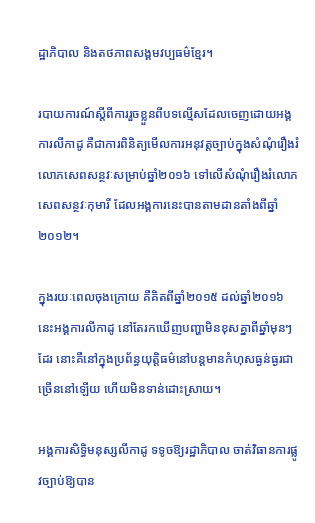ដ្ឋាភិបាល និងតថភាពសង្គមវប្បធម៌ខ្មែរ។

របាយការណ៍ស្ដីពីការរួចខ្លួនពីបទល្មើសដែលចេញដោយអង្គការលីកាដូ គឺជាការពិនិត្យមើលការអនុវត្តច្បាប់ក្នុងសំណុំរឿងរំលោភសេពសន្ថវៈសម្រាប់ឆ្នាំ២០១៦ ទៅលើសំណុំរឿងរំលោភសេពសន្ថវៈកុមារី ដែលអង្គការនេះបានតាមដានតាំងពីឆ្នាំ២០១២។

ក្នុងរយៈពេលចុងក្រោយ គឺគិតពីឆ្នាំ២០១៥ ដល់ឆ្នាំ២០១៦ នេះអង្គការលីកាដូ នៅតែរកឃើញបញ្ហាមិនខុសគ្នាពីឆ្នាំមុនៗដែរ នោះគឺនៅក្នុងប្រព័ន្ធយុត្តិធម៌នៅបន្តមានកំហុសធ្ងន់ធ្ងរជាច្រើននៅឡើយ ហើយមិនទាន់ដោះស្រាយ។

អង្គការសិទ្ធិមនុស្សលីកាដូ ទទូចឱ្យរដ្ឋាភិបាល ចាត់វិធានការផ្លូវច្បាប់ឱ្យបាន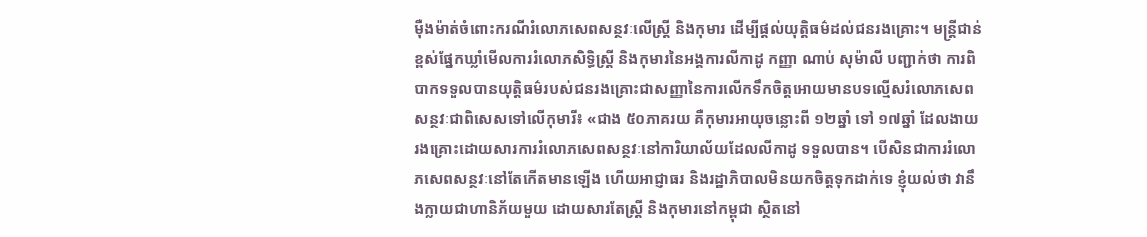ម៉ឺងម៉ាត់ចំពោះករណីរំលោភសេពសន្ថវៈលើស្ត្រី និងកុមារ ដើម្បីផ្ដល់យុត្តិធម៌ដល់ជនរងគ្រោះ។ មន្ត្រីជាន់ខ្ពស់ផ្នែកឃ្លាំមើលការរំលោភសិទ្ធិស្ត្រី និងកុមារនៃអង្គការលីកាដូ កញ្ញា ណាប់ សុម៉ាលី បញ្ជាក់ថា ការពិបាកទទួលបានយុត្តិធម៌របស់ជនរងគ្រោះជាសញ្ញានៃការលើកទឹកចិត្តអោយមានបទល្មើសរំលោភសេពសន្ថវៈជាពិសេសទៅលើកុមារី៖ «ជាង ៥០ភាគរយ គឺកុមារអាយុចន្លោះពី ១២ឆ្នាំ ទៅ ១៧ឆ្នាំ ដែលងាយរងគ្រោះដោយសារការរំលោភសេពសន្ថវៈនៅការិយាល័យដែលលីកាដូ ទទួលបាន។ បើសិនជាការរំលោភសេពសន្ថវៈនៅតែកើតមានឡើង ហើយអាជ្ញាធរ និងរដ្ឋាភិបាលមិនយកចិត្តទុកដាក់ទេ ខ្ញុំយល់ថា វានឹងក្លាយជាហានិភ័យមួយ ដោយសារតែស្ត្រី និងកុមារនៅកម្ពុជា ស្ថិតនៅ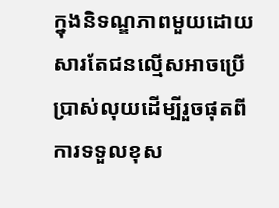ក្នុងនិទណ្ឌភាពមួយដោយសារតែជនល្មើសអាចប្រើប្រាស់លុយដើម្បីរួចផុតពីការទទួលខុស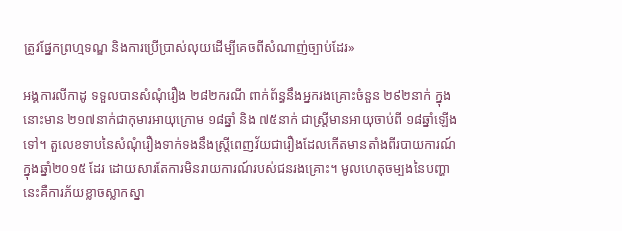ត្រូវផ្នែកព្រហ្មទណ្ឌ និងការប្រើប្រាស់លុយដើម្បីគេចពីសំណាញ់ច្បាប់ដែរ»

អង្គការលីកាដូ ទទួលបានសំណុំរឿង ២៨២ករណី ពាក់ព័ន្ធនឹងអ្នករងគ្រោះចំនួន ២៩២នាក់ ក្នុងនោះមាន ២១៧នាក់ជាកុមារអាយុក្រោម ១៨ឆ្នាំ និង ៧៥នាក់ ជាស្ត្រីមានអាយុចាប់ពី ១៨ឆ្នាំឡើងទៅ។ តួលេខទាបនៃសំណុំរឿងទាក់ទងនឹងស្ត្រីពេញវ័យជារឿងដែលកើតមានតាំងពីរបាយការណ៍ក្នុងឆ្នាំ២០១៥ ដែរ ដោយសារតែការមិនរាយការណ៍របស់ជនរងគ្រោះ។ មូលហេតុចម្បងនៃបញ្ហានេះគឺការភ័យខ្លាចស្លាកស្នា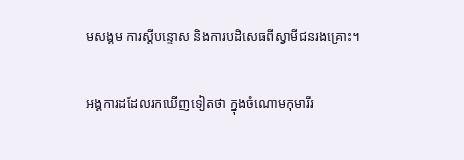មសង្គម ការស្ដីបន្ទោស និងការបដិសេធពីស្វាមីជនរងគ្រោះ។

អង្គការដដែលរកឃើញទៀតថា ក្នុងចំណោមកុមារីរ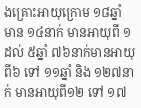ងគ្រោះអាយុក្រោម ១៨ឆ្នាំ មាន ១៤នាក់ មានអាយុពី ១ ដល់ ៥ឆ្នាំ ៧៦នាក់មានអាយុពី៦ ទៅ ១១ឆ្នាំ និង ១២៧នាក់ មានអាយុពី១២ ទៅ ១៧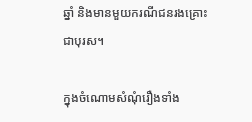ឆ្នាំ និងមានមួយករណីជនរងគ្រោះជាបុរស។

ក្នុងចំណោមសំណុំរឿងទាំង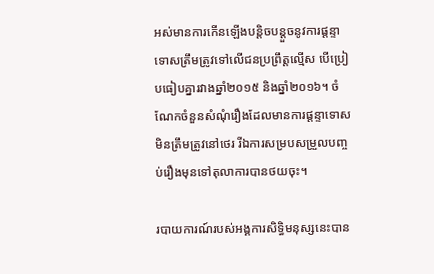អស់មានការកើនឡើងបន្តិចបន្តួចនូវការផ្ដន្ទាទោសត្រឹមត្រូវទៅលើជនប្រព្រឹត្តល្មើស បើប្រៀបធៀបគ្នារវាងឆ្នាំ២០១៥ និងឆ្នាំ២០១៦។ ចំណែកចំនួនសំណុំរឿងដែលមានការផ្ដន្ទាទោសមិនត្រឹមត្រូវនៅថេរ រីឯការសម្របសម្រួលបញ្ចប់រឿងមុនទៅតុលាការបានថយចុះ។

របាយការណ៍របស់អង្គការសិទ្ធិមនុស្សនេះបាន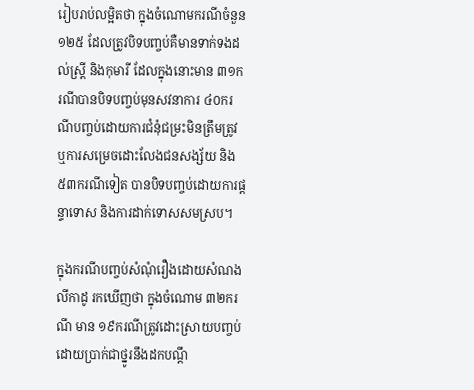រៀបរាប់លម្អិតថា ក្នុងចំណោមករណីចំនួន ១២៥ ដែលត្រូវបិទបញ្ចប់គឺមានទាក់ទងដល់ស្ត្រី និងកុមារី ដែលក្នុងនោះមាន ៣១ករណីបានបិទបញ្ចប់មុនសវនាការ ៤០ករណីបញ្ចប់ដោយការជំនុំជម្រះមិនត្រឹមត្រូវ ឬការសម្រេចដោះលែងជនសង្ស័យ និង ៥៣ករណីទៀត បានបិទបញ្ចប់ដោយការផ្ដន្ទាទោស និងការដាក់ទោសសមស្រប។

ក្នុងករណីបញ្ចប់សំណុំរឿងដោយសំណងលីកាដូ រកឃើញថា ក្នុងចំណោម ៣២ករណី មាន ១៩ករណីត្រូវដោះស្រាយបញ្ចប់ដោយប្រាក់ជាថ្នូរនឹងដកបណ្ដឹ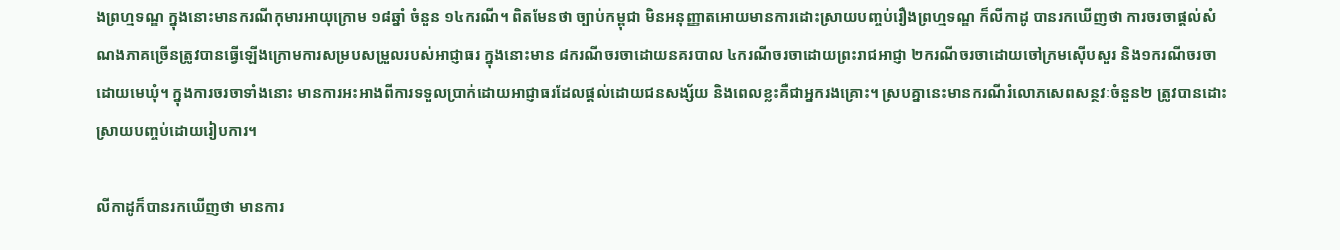ងព្រហ្មទណ្ឌ ក្នុងនោះមានករណីកុមារអាយុក្រោម ១៨ឆ្នាំ ចំនួន ១៤ករណី។ ពិតមែនថា ច្បាប់កម្ពុជា មិនអនុញ្ញាតអោយមានការដោះស្រាយបញ្ចប់រឿងព្រហ្មទណ្ឌ ក៏លីកាដូ បានរកឃើញថា ការចរចាផ្ដល់សំណងភាគច្រើនត្រូវបានធ្វើឡើងក្រោមការសម្របសម្រួលរបស់អាជ្ញាធរ ក្នុងនោះមាន ៨ករណីចរចាដោយនគរបាល ៤ករណីចរចាដោយព្រះរាជអាជ្ញា ២ករណីចរចាដោយចៅក្រមស៊ើបសួរ និង១ករណីចរចាដោយមេឃុំ។ ក្នុងការចរចាទាំងនោះ មានការអះអាងពីការទទួលប្រាក់ដោយអាជ្ញាធរដែលផ្ដល់ដោយជនសង្ស័យ និងពេលខ្លះគឺជាអ្នករងគ្រោះ។ ស្របគ្នានេះមានករណីរំលោភសេពសន្ថវៈចំនួន២ ត្រូវបានដោះស្រាយបញ្ចប់ដោយរៀបការ។

លីកាដូក៏បានរកឃើញថា មានការ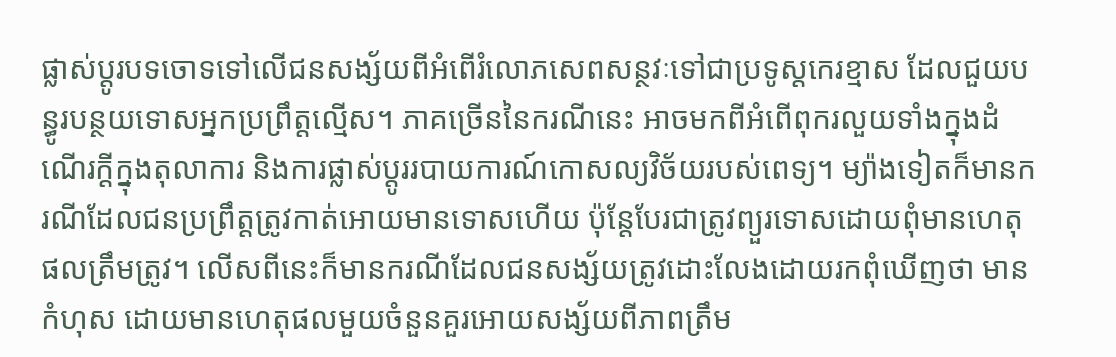ផ្លាស់ប្ដូរបទចោទទៅលើជនសង្ស័យពីអំពើរំលោភសេពសន្ថវៈទៅជាប្រទូស្តកេរខ្មាស ដែលជួយបន្ធូរបន្ថយទោសអ្នកប្រព្រឹត្តល្មើស។ ភាគច្រើននៃករណីនេះ អាចមកពីអំពើពុករលួយទាំងក្នុងដំណើរក្ដីក្នុងតុលាការ និងការផ្លាស់ប្ដូររបាយការណ៍កោសល្យវិច័យរបស់ពេទ្យ។ ម្យ៉ាងទៀតក៏មានករណីដែលជនប្រព្រឹត្តត្រូវកាត់អោយមានទោសហើយ ប៉ុន្តែបែរជាត្រូវព្យួរទោសដោយពុំមានហេតុផលត្រឹមត្រូវ។ លើសពីនេះក៏មានករណីដែលជនសង្ស័យត្រូវដោះលែងដោយរកពុំឃើញថា មានកំហុស ដោយមានហេតុផលមួយចំនួនគួរអោយសង្ស័យពីភាពត្រឹម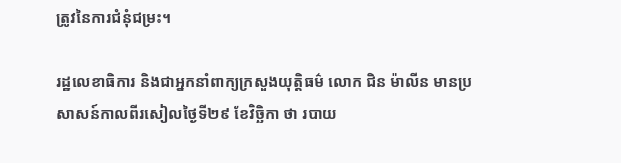ត្រូវនៃការជំនុំជម្រះ។

រដ្ឋលេខាធិការ និងជាអ្នកនាំពាក្យក្រសួងយុត្តិធម៌ លោក ជិន ម៉ាលីន មានប្រសាសន៍កាលពីរសៀលថ្ងៃទី២៩ ខែវិច្ឆិកា ថា របាយ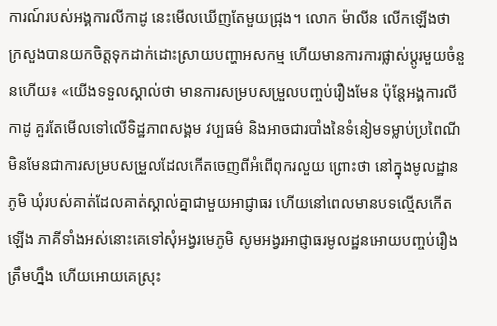ការណ៍របស់អង្គការលីកាដូ នេះមើលឃើញតែមួយជ្រុង។ លោក ម៉ាលីន លើកឡើងថា ក្រសួងបានយកចិត្តទុកដាក់ដោះស្រាយបញ្ហាអសកម្ម ហើយមានការការផ្លាស់ប្ដូរមួយចំនួនហើយ៖ «យើងទទួលស្គាល់ថា មានការសម្របសម្រួលបញ្ចប់រឿងមែន ប៉ុន្តែអង្គការលីកាដូ គួរតែមើលទៅលើទិដ្ឋភាពសង្គម វប្បធម៌ និងអាចជារបាំងនៃទំនៀមទម្លាប់ប្រពៃណី មិនមែនជាការសម្របសម្រួលដែលកើតចេញពីអំពើពុករលួយ ព្រោះថា នៅក្នុងមូលដ្ឋានភូមិ ឃុំរបស់គាត់ដែលគាត់ស្គាល់គ្នាជាមួយអាជ្ញាធរ ហើយនៅពេលមានបទល្មើសកើតឡើង ភាគីទាំងអស់នោះគេទៅសុំអង្វរមេភូមិ សូមអង្វរអាជ្ញាធរមូលដ្ឋនអោយបញ្ចប់រឿងត្រឹមហ្នឹង ហើយអោយគេស្រុះ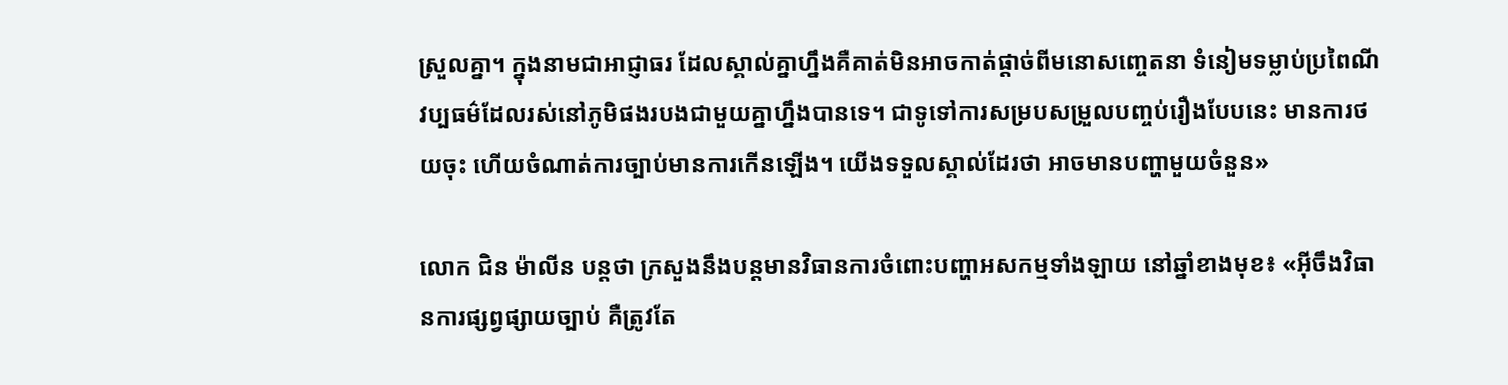ស្រួលគ្នា។ ក្នុងនាមជាអាជ្ញាធរ ដែលស្គាល់គ្នាហ្នឹងគឺគាត់មិនអាចកាត់ផ្ដាច់ពីមនោសញ្ចេតនា ទំនៀមទម្លាប់ប្រពៃណី វប្បធម៌ដែលរស់នៅភូមិផងរបងជាមួយគ្នាហ្នឹងបានទេ។ ជាទូទៅការសម្របសម្រួលបញ្ចប់រឿងបែបនេះ មានការថយចុះ ហើយចំណាត់ការច្បាប់មានការកើនឡើង។ យើងទទួលស្គាល់ដែរថា អាចមានបញ្ហាមួយចំនួន»

លោក ជិន ម៉ាលីន បន្តថា ក្រសួងនឹងបន្តមានវិធានការចំពោះបញ្ហាអសកម្មទាំងឡាយ នៅឆ្នាំខាងមុខ៖ «អ៊ីចឹងវិធានការផ្សព្វផ្សាយច្បាប់ គឺត្រូវតែ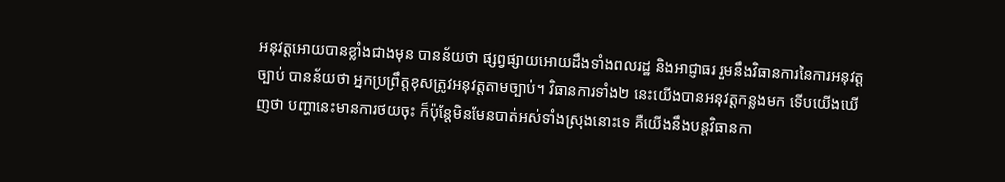អនុវត្តអោយបានខ្លាំងជាងមុន បានន័យថា ផ្សព្វផ្សាយអោយដឹងទាំងពលរដ្ឋ និងអាជ្ញាធរ រួមនឹងវិធានការនៃការអនុវត្តច្បាប់ បានន័យថា អ្នកប្រព្រឹត្តខុសត្រូវអនុវត្តតាមច្បាប់។ វិធានការទាំង២ នេះយើងបានអនុវត្តកន្លងមក ទើបយើងឃើញថា បញ្ហានេះមានការថយចុះ ក៏ប៉ុន្តែមិនមែនបាត់អស់ទាំងស្រុងនោះទេ គឺយើងនឹងបន្តវិធានកា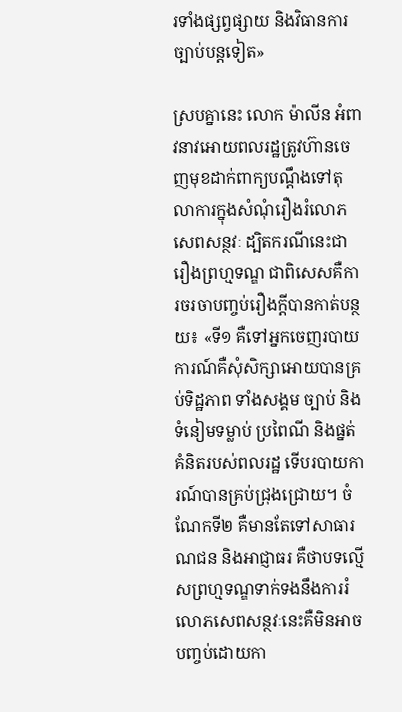រទាំងផ្សព្វផ្សាយ និងវិធានការច្បាប់បន្តទៀត»

ស្របគ្នានេះ លោក ម៉ាលីន អំពាវនាវអោយពលរដ្ឋត្រូវហ៊ានចេញមុខដាក់ពាក្យបណ្ដឹងទៅតុលាការក្នុងសំណុំរឿងរំលោភសេពសន្ថវៈ ដ្បិតករណីនេះជារឿងព្រហ្មទណ្ឌ ជាពិសេសគឺការចរចាបញ្ចប់រឿងក្ដីបានកាត់បន្ថយ៖ «ទី១ គឺទៅអ្នកចេញរបាយការណ៍គឺសុំសិក្សាអោយបានគ្រប់ទិដ្ឋភាព ទាំងសង្គម ច្បាប់ និងទំនៀមទម្លាប់ ប្រពៃណី និងផ្នត់គំនិតរបស់ពលរដ្ឋ ទើបរបាយការណ៍បានគ្រប់ជ្រុងជ្រោយ។ ចំណែកទី២ គឺមានតែទៅសាធារណជន និងអាជ្ញាធរ គឺថាបទល្មើសព្រហ្មទណ្ឌទាក់ទងនឹងការរំលោភសេពសន្ថវៈនេះគឺមិនអាចបញ្ចប់ដោយកា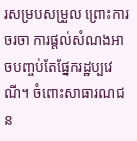រសម្របសម្រួល ព្រោះការចរចា ការផ្ដល់សំណងអាចបញ្ចប់តែផ្នែករដ្ឋប្បវេណី។ ចំពោះសាធារណជន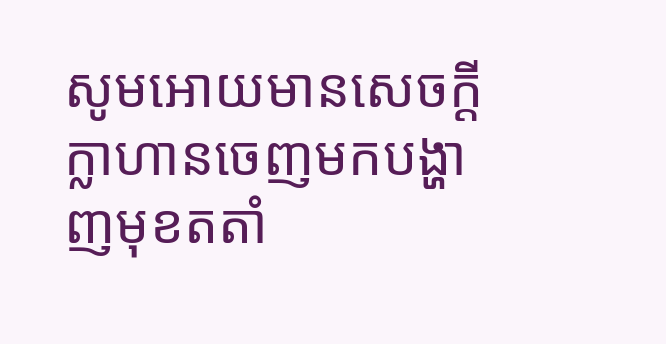សូមអោយមានសេចក្ដីក្លាហានចេញមកបង្ហាញមុខតតាំ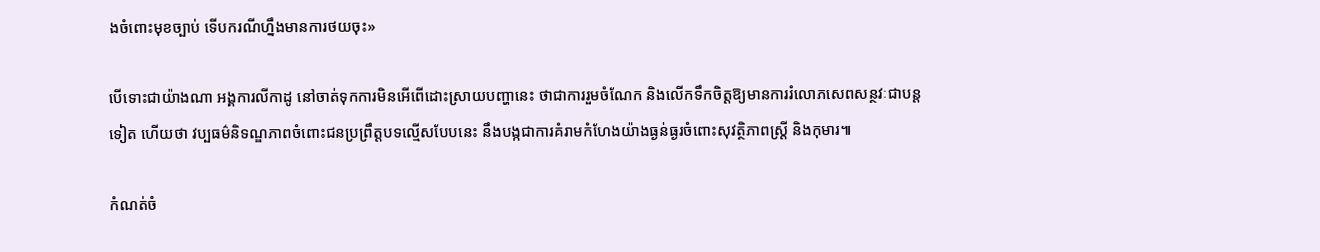ងចំពោះមុខច្បាប់ ទើបករណីហ្នឹងមានការថយចុះ»

បើទោះជាយ៉ាងណា អង្គការលីកាដូ នៅចាត់ទុកការមិនអើពើដោះស្រាយបញ្ហានេះ ថាជាការរួមចំណែក និងលើកទឹកចិត្តឱ្យមានការរំលោភសេពសន្ថវៈជាបន្តទៀត ហើយថា វប្បធម៌និទណ្ឌភាពចំពោះជនប្រព្រឹត្តបទល្មើសបែបនេះ នឹងបង្កជាការគំរាមកំហែងយ៉ាងធ្ងន់ធ្ងរចំពោះសុវត្ថិភាពស្ត្រី និងកុមារ៕

កំណត់ចំ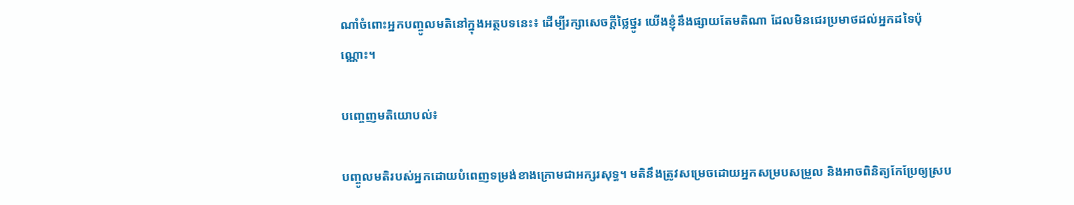ណាំចំពោះអ្នកបញ្ចូលមតិនៅក្នុងអត្ថបទនេះ៖ ដើម្បីរក្សាសេចក្ដីថ្លៃថ្នូរ យើងខ្ញុំនឹងផ្សាយតែមតិណា ដែលមិនជេរប្រមាថដល់អ្នកដទៃប៉ុណ្ណោះ។

បញ្ចេញមតិយោបល់៖

បញ្ចូលមតិរបស់អ្នកដោយបំពេញទម្រង់ខាងក្រោមជាអក្សរសុទ្ធ។ មតិនឹងត្រូវសម្រេចដោយអ្នកសម្របសម្រួល និងអាចពិនិត្យកែប្រែឲ្យស្រប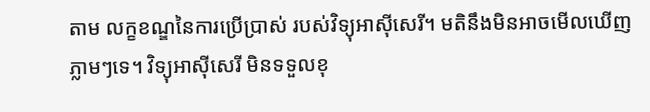តាម លក្ខខណ្ឌនៃការប្រើប្រាស់ របស់វិទ្យុអាស៊ីសេរី។ មតិនឹងមិនអាចមើលឃើញភ្លាមៗទេ។ វិទ្យុអាស៊ីសេរី មិនទទួលខុ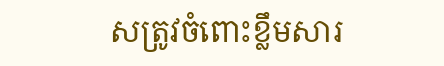សត្រូវចំពោះខ្លឹមសារ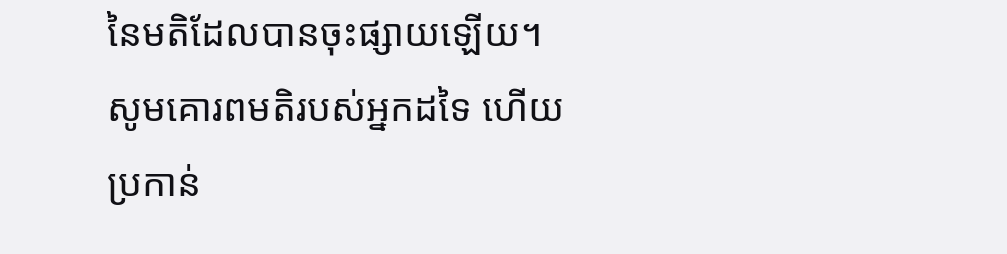នៃមតិដែលបានចុះផ្សាយឡើយ។ សូមគោរពមតិរបស់អ្នកដទៃ ហើយប្រកាន់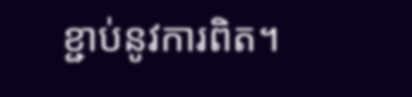ខ្ជាប់នូវការពិត។